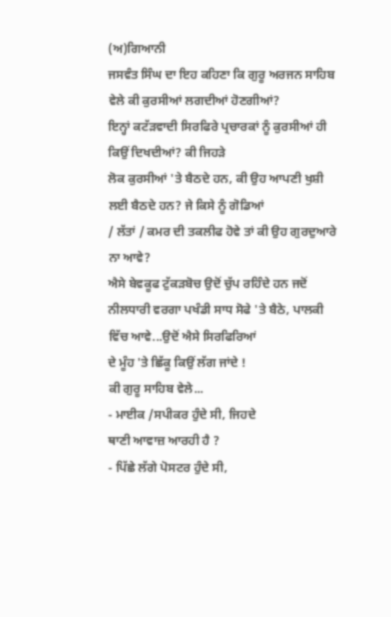(ਅ)ਗਿਆਨੀ
ਜਸਵੰਤ ਸਿੰਘ ਦਾ ਇਹ ਕਹਿਣਾ ਕਿ ਗੁਰੂ ਅਰਜਨ ਸਾਹਿਬ ਵੇਲੇ ਕੀ ਕੁਰਸੀਆਂ ਲਗਦੀਆਂ ਹੋਣਗੀਆਂ?
ਇਨ੍ਹਾਂ ਕਟੱੜਵਾਦੀ ਸਿਰਫਿਰੇ ਪ੍ਰਚਾਰਕਾਂ ਨੂੰ ਕੁਰਸੀਆਂ ਹੀ ਕਿਉਂ ਦਿਖਦੀਆਂ? ਕੀ ਜਿਹੜੇ
ਲੋਕ ਕੁਰਸੀਆਂ 'ਤੇ ਬੈਠਦੇ ਹਨ, ਕੀ ਉਹ ਆਪਣੀ ਖੁਸ਼ੀ ਲਈ ਬੈਠਦੇ ਹਨ? ਜੇ ਕਿਸੇ ਨੂੰ ਗੋਡਿਆਂ
/ ਲੱਤਾਂ / ਕਮਰ ਦੀ ਤਕਲੀਫ ਹੋਵੇ ਤਾਂ ਕੀ ਉਹ ਗੁਰਦੁਆਰੇ ਨਾ ਆਵੇ?
ਐਸੇ ਬੇਵਕੂਫ ਟੁੱਕੜਬੋਚ ਉਦੋਂ ਚੁੱਪ ਰਹਿੰਦੇ ਹਨ ਜਦੋਂ
ਨੀਲਧਾਰੀ ਵਰਗਾ ਪਖੰਡੀ ਸਾਧ ਸੋਫੇ 'ਤੇ ਬੈਠੇ, ਪਾਲਕੀ ਵਿੱਚ ਆਵੇ...ਉਦੋਂ ਐਸੇ ਸਿਰਫਿਰਿਆਂ
ਦੇ ਮੂੰਹ 'ਤੇ ਛਿੱਕੂ ਕਿਉਂ ਲੱਗ ਜਾਂਦੇ !
ਕੀ ਗੁਰੂ ਸਾਹਿਬ ਵੇਲੇ...
- ਮਾਈਕ /ਸਪੀਕਰ ਹੁੰਦੇ ਸੀ, ਜਿਹਦੇ
ਥਾਣੀ ਆਵਾਜ਼ ਆਰਹੀ ਹੈ ?
- ਪਿੱਛੇ ਲੱਗੇ ਪੋਸਟਰ ਹੁੰਦੇ ਸੀ,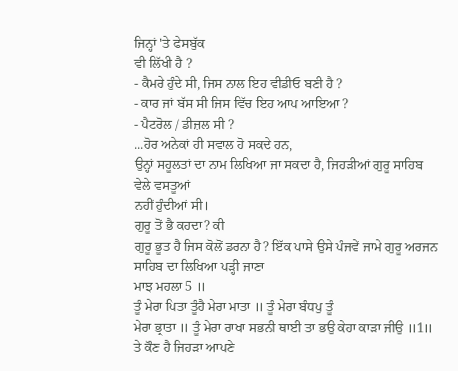ਜਿਨ੍ਹਾਂ 'ਤੇ ਫੇਸਬੁੱਕ
ਵੀ ਲਿੱਖੀ ਹੈ ?
- ਕੈਮਰੇ ਹੁੰਦੇ ਸੀ, ਜਿਸ ਨਾਲ ਇਹ ਵੀਡੀਓ ਬਣੀ ਹੈ ?
- ਕਾਰ ਜਾਂ ਬੱਸ ਸੀ ਜਿਸ ਵਿੱਚ ਇਹ ਆਪ ਆਇਆ ?
- ਪੈਟਰੋਲ / ਡੀਜ਼ਲ ਸੀ ?
...ਹੋਰ ਅਨੇਕਾਂ ਹੀ ਸਵਾਲ ਹੋ ਸਕਦੇ ਹਨ,
ਉਨ੍ਹਾਂ ਸਹੂਲਤਾਂ ਦਾ ਨਾਮ ਲਿਖਿਆ ਜਾ ਸਕਦਾ ਹੈ, ਜਿਹੜੀਆਂ ਗੁਰੂ ਸਾਹਿਬ ਵੇਲੇ ਵਸਤੂਆਂ
ਨਹੀਂ ਹੁੰਦੀਆਂ ਸੀ।
ਗੁਰੂ ਤੋਂ ਭੈ ਕਹਦਾ? ਕੀ
ਗੁਰੂ ਭੂਤ ਹੈ ਜਿਸ ਕੋਲੋਂ ਡਰਨਾ ਹੈ? ਇੱਕ ਪਾਸੇ ਉਸੇ ਪੰਜਵੇਂ ਜਾਮੇ ਗੁਰੂ ਅਰਜਨ
ਸਾਹਿਬ ਦਾ ਲਿਖਿਆ ਪੜ੍ਹੀ ਜਾਣਾ
ਮਾਝ ਮਹਲਾ 5 ॥
ਤੂੰ ਮੇਰਾ ਪਿਤਾ ਤੂੰਹੈ ਮੇਰਾ ਮਾਤਾ ॥ ਤੂੰ ਮੇਰਾ ਬੰਧਪੁ ਤੂੰ
ਮੇਰਾ ਭ੍ਰਾਤਾ ॥ ਤੂੰ ਮੇਰਾ ਰਾਖਾ ਸਭਨੀ ਥਾਈ ਤਾ ਭਉ ਕੇਹਾ ਕਾੜਾ ਜੀਉ ॥1॥
ਤੇ ਕੌਣ ਹੈ ਜਿਹੜਾ ਆਪਣੇ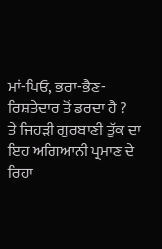ਮਾਂ-ਪਿਓ, ਭਰਾ-ਭੈਣ-ਰਿਸ਼ਤੇਦਾਰ ਤੋਂ ਡਰਦਾ ਹੈ ?
ਤੇ ਜਿਹੜੀ ਗੁਰਬਾਣੀ ਤੁੱਕ ਦਾ ਇਹ ਅਗਿਆਨੀ ਪ੍ਰਮਾਣ ਦੇ ਰਿਹਾ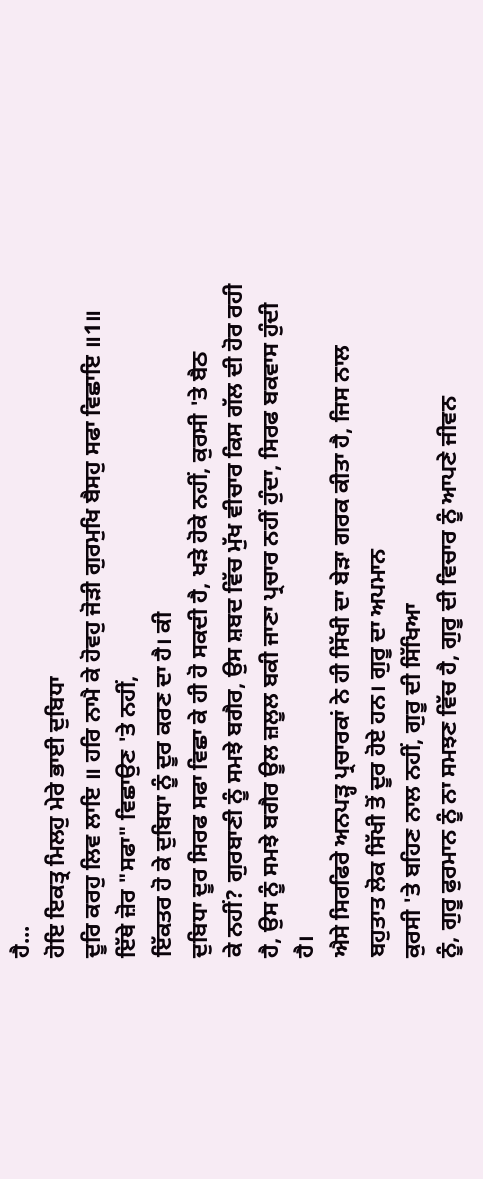ਹੈ...
ਹੋਇ ਇਕਤ੍ਰ ਮਿਲਹੁ ਮੇਰੇ ਭਾਈ ਦੁਬਿਧਾ
ਦੂਰਿ ਕਰਹੁ ਲਿਵ ਲਾਇ ॥ ਹਰਿ ਨਾਮੈ ਕੇ ਹੋਵਹੁ ਜੋੜੀ ਗੁਰਮੁਖਿ ਬੈਸਹੁ ਸਫਾ ਵਿਛਾਇ ॥1॥
ਇੱਥੇ ਜ਼ੋਰ "ਸਫਾ" ਵਿਛਾਉਣ 'ਤੇ ਨਹੀਂ,
ਇੱਕਤਰ ਹੋ ਕੇ ਦੁਬਿਧਾ ਨੂੰ ਦੂਰ ਕਰਣ ਦਾ ਹੈ। ਕੀ
ਦੁਬਿਧਾ ਦੂਰ ਸਿਰਫ ਸਫਾ ਵਿਛਾ ਕੇ ਹੀ ਹੋ ਸਕਦੀ ਹੈ, ਖੜੇ ਹੋਕੇ ਨਹੀਂ, ਕੁਰਸੀ 'ਤੇ ਬੈਠ
ਕੇ ਨਹੀਂ? ਗੁਰਬਾਣੀ ਨੂੰ ਸਮਝੇ ਬਗੈਰ, ਉਸ ਸ਼ਬਦ ਵਿੱਚ ਮੁੱਖ ਵੀਚਾਰ ਕਿਸ ਗੱਲ ਦੀ ਹੋਰ ਰਹੀ
ਹੈ, ਉਸ ਨੂੰ ਸਮਝੇ ਬਗੈਰ ਊਲ ਜ਼ਲੂਲ ਬਕੀ ਜਾਣਾ ਪ੍ਰਚਾਰ ਨਹੀਂ ਹੁੰਦਾ, ਸਿਰਫ ਬਕਵਾਸ ਹੁੰਦੀ
ਹੈ।
ਐਸੇ ਸਿਰਫਿਰੇ ਅਨਪੜ੍ਹ ਪ੍ਰਚਾਰਕਾਂ ਨੇ ਹੀ ਸਿੱਖੀ ਦਾ ਬੇੜਾ ਗਰਕ ਕੀਤਾ ਹੈ, ਜਿਸ ਨਾਲ
ਬਹੁਤਾਤ ਲੋਕ ਸਿੱਖੀ ਤੋਂ ਦੂਰ ਹੋਏ ਹਨ। ਗੁਰੂ ਦਾ ਅਪਮਾਨ
ਕੁਰਸੀ 'ਤੇ ਬਹਿਣ ਨਾਲ ਨਹੀਂ, ਗੁਰੂ ਦੀ ਸਿੱਖਿਆ
ਨੂੰ, ਗੁਰੂ ਫੁਰਮਾਨ ਨੂੰ ਨਾ ਸਮਝਣ ਵਿੱਚ ਹੈ, ਗੁਰੂ ਦੀ ਵਿਚਾਰ ਨੂੰ ਆਪਣੇ ਜੀਵਨ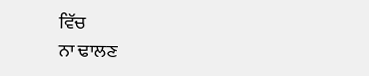ਵਿੱਚ
ਨਾ ਢਾਲਣ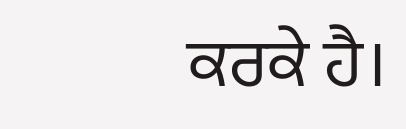ਕਰਕੇ ਹੈ।